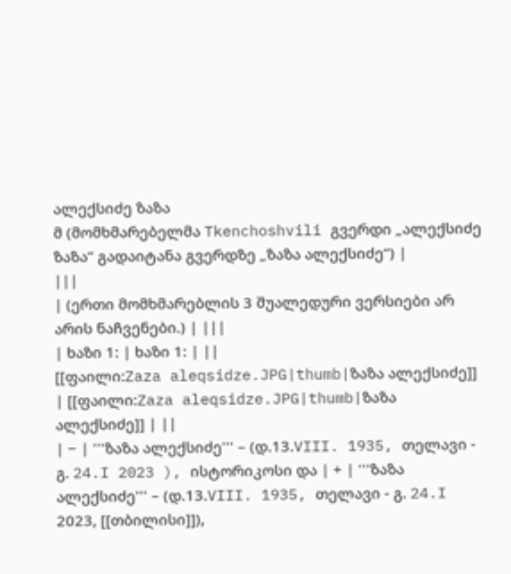ალექსიძე ზაზა
მ (მომხმარებელმა Tkenchoshvili გვერდი „ალექსიძე ზაზა“ გადაიტანა გვერდზე „ზაზა ალექსიძე“) |
|||
| (ერთი მომხმარებლის 3 შუალედური ვერსიები არ არის ნაჩვენები.) | |||
| ხაზი 1: | ხაზი 1: | ||
[[ფაილი:Zaza aleqsidze.JPG|thumb|ზაზა ალექსიძე]] | [[ფაილი:Zaza aleqsidze.JPG|thumb|ზაზა ალექსიძე]] | ||
| − | '''ზაზა ალექსიძე''' – (დ.13.VIII. 1935, თელავი - გ. 24.I 2023 ), ისტორიკოსი და | + | '''ზაზა ალექსიძე''' – (დ.13.VIII. 1935, თელავი - გ. 24.I 2023, [[თბილისი]]),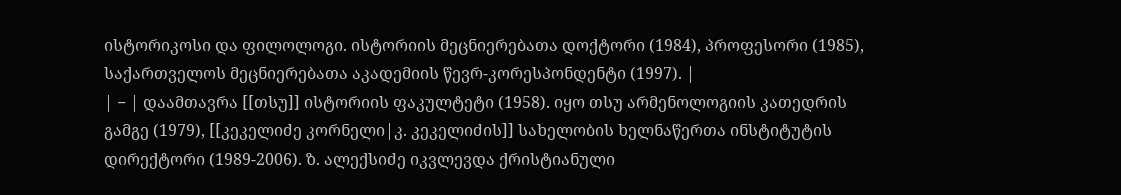ისტორიკოსი და ფილოლოგი. ისტორიის მეცნიერებათა დოქტორი (1984), პროფესორი (1985), საქართველოს მეცნიერებათა აკადემიის წევრ-კორესპონდენტი (1997). |
| − | დაამთავრა [[თსუ]] ისტორიის ფაკულტეტი (1958). იყო თსუ არმენოლოგიის კათედრის გამგე (1979), [[კეკელიძე კორნელი|კ. კეკელიძის]] სახელობის ხელნაწერთა ინსტიტუტის დირექტორი (1989-2006). ზ. ალექსიძე იკვლევდა ქრისტიანული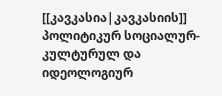[[კავკასია|კავკასიის]] პოლიტიკურ სოციალურ-კულტურულ და იდეოლოგიურ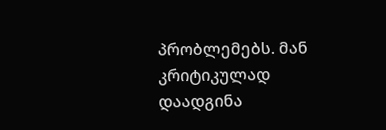პრობლემებს. მან კრიტიკულად დაადგინა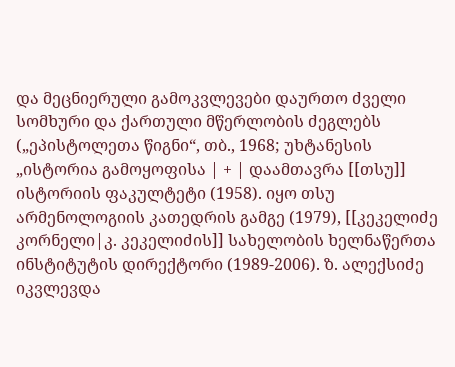და მეცნიერული გამოკვლევები დაურთო ძველი სომხური და ქართული მწერლობის ძეგლებს („ეპისტოლეთა წიგნი“, თბ., 1968; უხტანესის „ისტორია გამოყოფისა | + | დაამთავრა [[თსუ]] ისტორიის ფაკულტეტი (1958). იყო თსუ არმენოლოგიის კათედრის გამგე (1979), [[კეკელიძე კორნელი|კ. კეკელიძის]] სახელობის ხელნაწერთა ინსტიტუტის დირექტორი (1989-2006). ზ. ალექსიძე იკვლევდა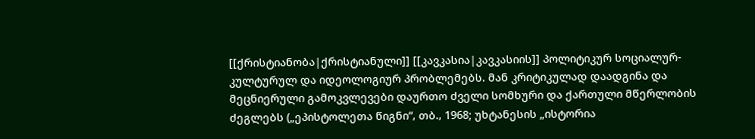[[ქრისტიანობა|ქრისტიანული]] [[კავკასია|კავკასიის]] პოლიტიკურ სოციალურ-კულტურულ და იდეოლოგიურ პრობლემებს. მან კრიტიკულად დაადგინა და მეცნიერული გამოკვლევები დაურთო ძველი სომხური და ქართული მწერლობის ძეგლებს („ეპისტოლეთა წიგნი“, თბ., 1968; უხტანესის „ისტორია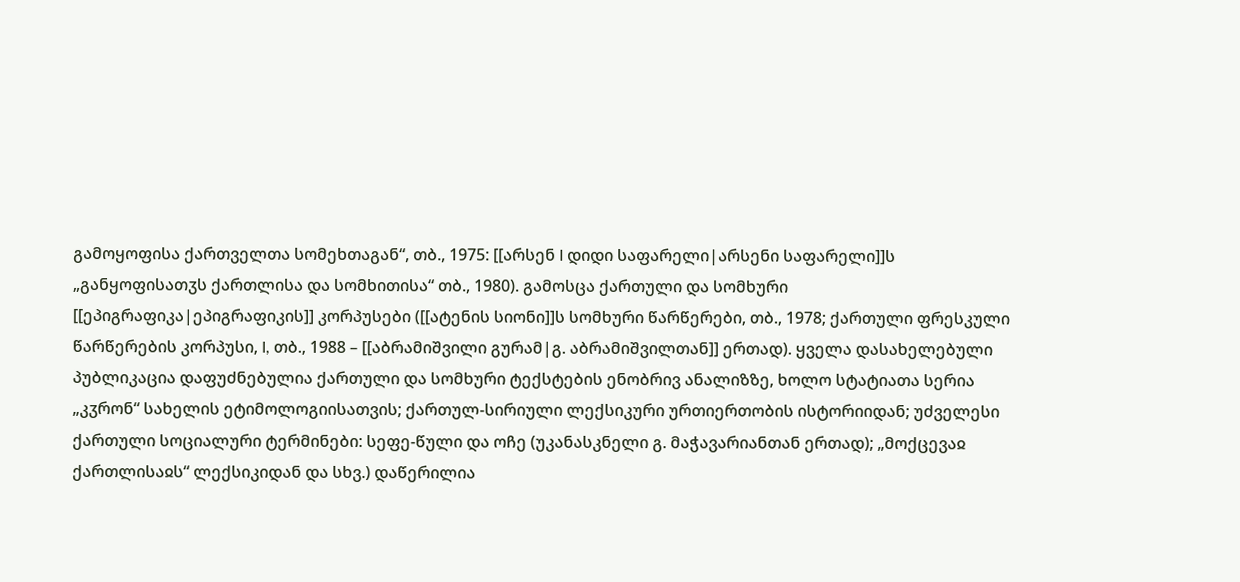გამოყოფისა ქართველთა სომეხთაგან“, თბ., 1975: [[არსენ I დიდი საფარელი|არსენი საფარელი]]ს „განყოფისათჳს ქართლისა და სომხითისა“ თბ., 1980). გამოსცა ქართული და სომხური [[ეპიგრაფიკა|ეპიგრაფიკის]] კორპუსები ([[ატენის სიონი]]ს სომხური წარწერები, თბ., 1978; ქართული ფრესკული წარწერების კორპუსი, I, თბ., 1988 – [[აბრამიშვილი გურამ|გ. აბრამიშვილთან]] ერთად). ყველა დასახელებული პუბლიკაცია დაფუძნებულია ქართული და სომხური ტექსტების ენობრივ ანალიზზე, ხოლო სტატიათა სერია „კჳრონ“ სახელის ეტიმოლოგიისათვის; ქართულ-სირიული ლექსიკური ურთიერთობის ისტორიიდან; უძველესი ქართული სოციალური ტერმინები: სეფე-წული და ოჩე (უკანასკნელი გ. მაჭავარიანთან ერთად); „მოქცევაჲ ქართლისაჲს“ ლექსიკიდან და სხვ.) დაწერილია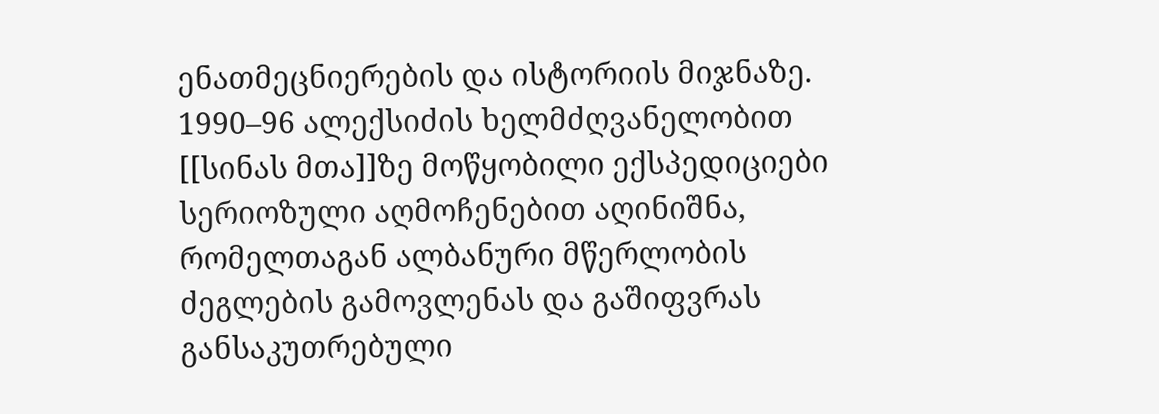ენათმეცნიერების და ისტორიის მიჯნაზე. 1990–96 ალექსიძის ხელმძღვანელობით [[სინას მთა]]ზე მოწყობილი ექსპედიციები სერიოზული აღმოჩენებით აღინიშნა, რომელთაგან ალბანური მწერლობის ძეგლების გამოვლენას და გაშიფვრას განსაკუთრებული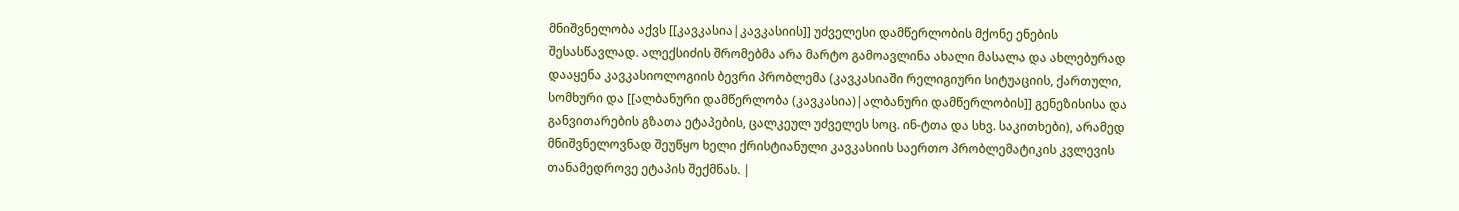მნიშვნელობა აქვს [[კავკასია|კავკასიის]] უძველესი დამწერლობის მქონე ენების შესასწავლად. ალექსიძის შრომებმა არა მარტო გამოავლინა ახალი მასალა და ახლებურად დააყენა კავკასიოლოგიის ბევრი პრობლემა (კავკასიაში რელიგიური სიტუაციის, ქართული, სომხური და [[ალბანური დამწერლობა (კავკასია)|ალბანური დამწერლობის]] გენეზისისა და განვითარების გზათა ეტაპების, ცალკეულ უძველეს სოც. ინ-ტთა და სხვ. საკითხები), არამედ მნიშვნელოვნად შეუწყო ხელი ქრისტიანული კავკასიის საერთო პრობლემატიკის კვლევის თანამედროვე ეტაპის შექმნას. |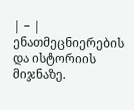| − | ენათმეცნიერების და ისტორიის მიჯნაზე.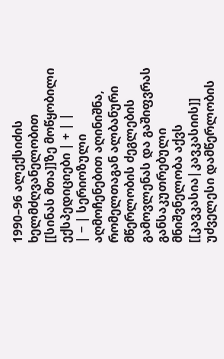1990–96 ალექსიძის ხელმძღვანელობით [[სინას მთა]]ზე მოწყობილი ექსპედიციები | + | |
| − | სერიოზული აღმოჩენებით აღინიშნა, რომელთაგან ალბანური მწერლობის ძეგლების გამოვლენას და გაშიფვრას განსაკუთრებული მნიშვნელობა აქვს [[კავკასია|კავკასიის]] უძველესი დამწერლობის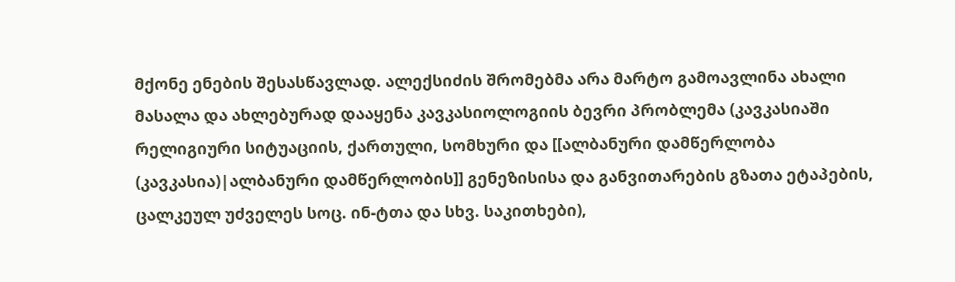მქონე ენების შესასწავლად. ალექსიძის შრომებმა არა მარტო გამოავლინა ახალი მასალა და ახლებურად დააყენა კავკასიოლოგიის ბევრი პრობლემა (კავკასიაში რელიგიური სიტუაციის, ქართული, სომხური და [[ალბანური დამწერლობა (კავკასია)|ალბანური დამწერლობის]] გენეზისისა და განვითარების გზათა ეტაპების, ცალკეულ უძველეს სოც. ინ-ტთა და სხვ. საკითხები),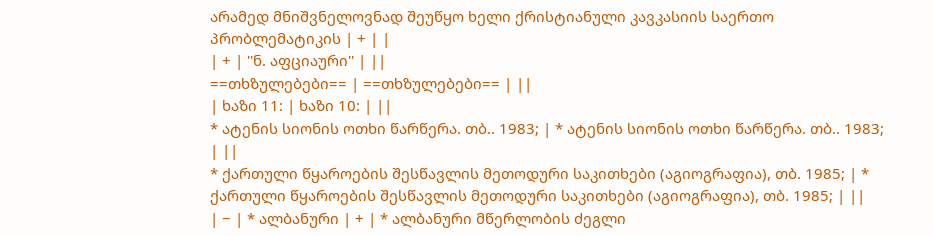არამედ მნიშვნელოვნად შეუწყო ხელი ქრისტიანული კავკასიის საერთო პრობლემატიკის | + | |
| + | ''ნ. აფციაური'' | ||
==თხზულებები== | ==თხზულებები== | ||
| ხაზი 11: | ხაზი 10: | ||
* ატენის სიონის ოთხი წარწერა. თბ.. 1983; | * ატენის სიონის ოთხი წარწერა. თბ.. 1983; | ||
* ქართული წყაროების შესწავლის მეთოდური საკითხები (აგიოგრაფია), თბ. 1985; | * ქართული წყაროების შესწავლის მეთოდური საკითხები (აგიოგრაფია), თბ. 1985; | ||
| − | * ალბანური | + | * ალბანური მწერლობის ძეგლი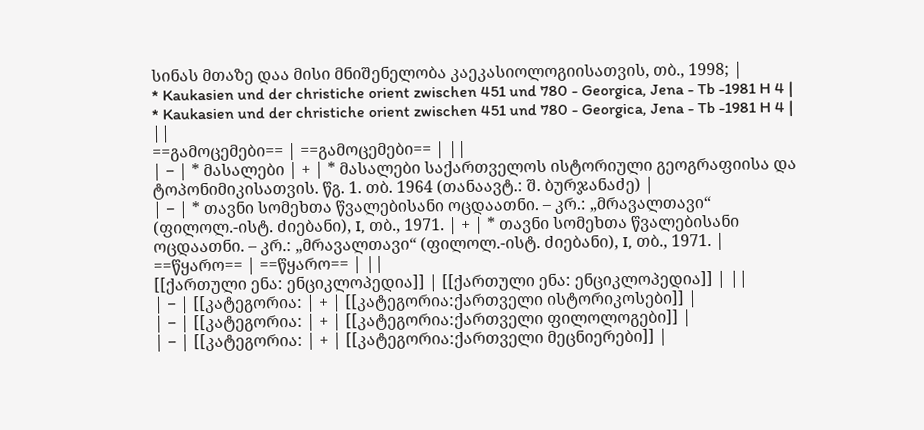სინას მთაზე დაა მისი მნიშენელობა კაეკასიოლოგიისათვის, თბ., 1998; |
* Kaukasien und der christiche orient zwischen 451 und 780 - Georgica, Jena - Tb -1981 H 4 | * Kaukasien und der christiche orient zwischen 451 und 780 - Georgica, Jena - Tb -1981 H 4 | ||
==გამოცემები== | ==გამოცემები== | ||
| − | * მასალები | + | * მასალები საქართველოს ისტორიული გეოგრაფიისა და ტოპონიმიკისათვის. წგ. 1. თბ. 1964 (თანაავტ.: შ. ბურჯანაძე) |
| − | * თავნი სომეხთა წვალებისანი ოცდაათნი. – კრ.: „მრავალთავი“ (ფილოლ.-ისტ. ძიებანი), I, თბ., 1971. | + | * თავნი სომეხთა წვალებისანი ოცდაათნი. – კრ.: „მრავალთავი“ (ფილოლ.-ისტ. ძიებანი), I, თბ., 1971. |
==წყარო== | ==წყარო== | ||
[[ქართული ენა: ენციკლოპედია]] | [[ქართული ენა: ენციკლოპედია]] | ||
| − | [[კატეგორია: | + | [[კატეგორია:ქართველი ისტორიკოსები]] |
| − | [[კატეგორია: | + | [[კატეგორია:ქართველი ფილოლოგები]] |
| − | [[კატეგორია: | + | [[კატეგორია:ქართველი მეცნიერები]] |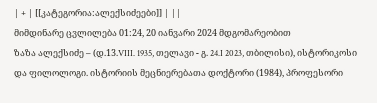| + | [[კატეგორია:ალექსიძეები]] | ||
მიმდინარე ცვლილება 01:24, 20 იანვარი 2024 მდგომარეობით
ზაზა ალექსიძე – (დ.13.VIII. 1935, თელავი - გ. 24.I 2023, თბილისი), ისტორიკოსი და ფილოლოგი. ისტორიის მეცნიერებათა დოქტორი (1984), პროფესორი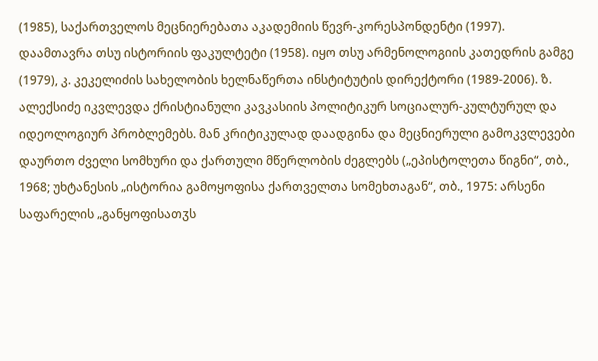(1985), საქართველოს მეცნიერებათა აკადემიის წევრ-კორესპონდენტი (1997).
დაამთავრა თსუ ისტორიის ფაკულტეტი (1958). იყო თსუ არმენოლოგიის კათედრის გამგე (1979), კ. კეკელიძის სახელობის ხელნაწერთა ინსტიტუტის დირექტორი (1989-2006). ზ. ალექსიძე იკვლევდა ქრისტიანული კავკასიის პოლიტიკურ სოციალურ-კულტურულ და იდეოლოგიურ პრობლემებს. მან კრიტიკულად დაადგინა და მეცნიერული გამოკვლევები დაურთო ძველი სომხური და ქართული მწერლობის ძეგლებს („ეპისტოლეთა წიგნი“, თბ., 1968; უხტანესის „ისტორია გამოყოფისა ქართველთა სომეხთაგან“, თბ., 1975: არსენი საფარელის „განყოფისათჳს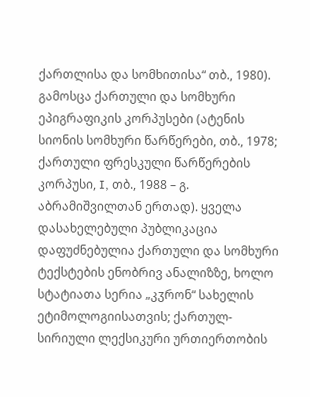ქართლისა და სომხითისა“ თბ., 1980). გამოსცა ქართული და სომხური ეპიგრაფიკის კორპუსები (ატენის სიონის სომხური წარწერები, თბ., 1978; ქართული ფრესკული წარწერების კორპუსი, I, თბ., 1988 – გ. აბრამიშვილთან ერთად). ყველა დასახელებული პუბლიკაცია დაფუძნებულია ქართული და სომხური ტექსტების ენობრივ ანალიზზე, ხოლო სტატიათა სერია „კჳრონ“ სახელის ეტიმოლოგიისათვის; ქართულ-სირიული ლექსიკური ურთიერთობის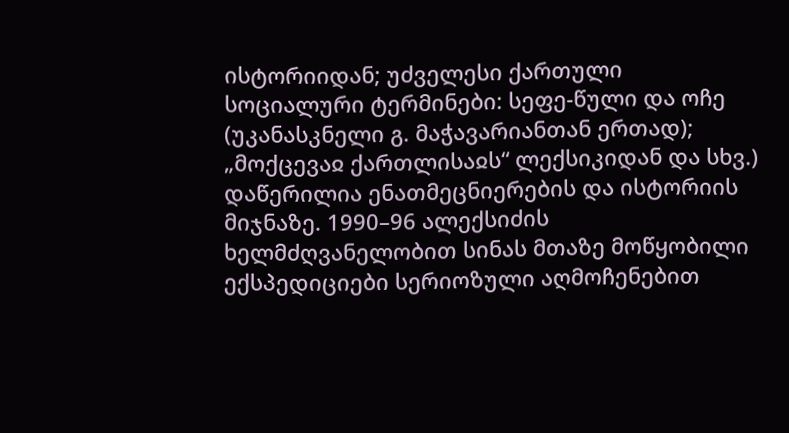ისტორიიდან; უძველესი ქართული სოციალური ტერმინები: სეფე-წული და ოჩე (უკანასკნელი გ. მაჭავარიანთან ერთად); „მოქცევაჲ ქართლისაჲს“ ლექსიკიდან და სხვ.) დაწერილია ენათმეცნიერების და ისტორიის მიჯნაზე. 1990–96 ალექსიძის ხელმძღვანელობით სინას მთაზე მოწყობილი ექსპედიციები სერიოზული აღმოჩენებით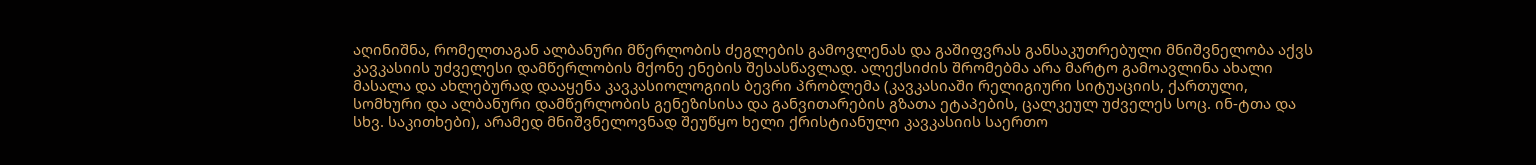აღინიშნა, რომელთაგან ალბანური მწერლობის ძეგლების გამოვლენას და გაშიფვრას განსაკუთრებული მნიშვნელობა აქვს კავკასიის უძველესი დამწერლობის მქონე ენების შესასწავლად. ალექსიძის შრომებმა არა მარტო გამოავლინა ახალი მასალა და ახლებურად დააყენა კავკასიოლოგიის ბევრი პრობლემა (კავკასიაში რელიგიური სიტუაციის, ქართული, სომხური და ალბანური დამწერლობის გენეზისისა და განვითარების გზათა ეტაპების, ცალკეულ უძველეს სოც. ინ-ტთა და სხვ. საკითხები), არამედ მნიშვნელოვნად შეუწყო ხელი ქრისტიანული კავკასიის საერთო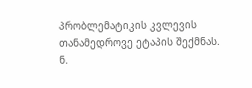პრობლემატიკის კვლევის თანამედროვე ეტაპის შექმნას.
ნ.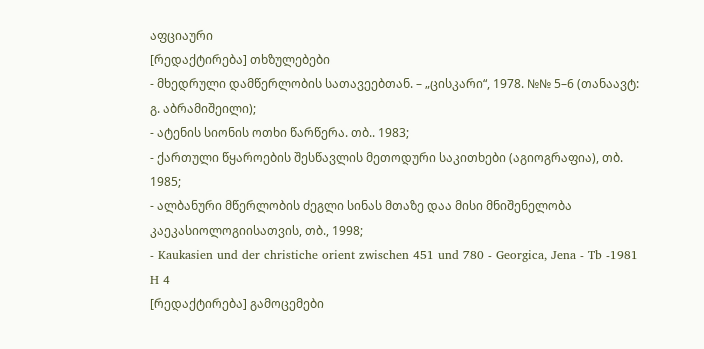აფციაური
[რედაქტირება] თხზულებები
- მხედრული დამწერლობის სათავეებთან. – „ცისკარი“, 1978. №№ 5–6 (თანაავტ: გ. აბრამიშეილი);
- ატენის სიონის ოთხი წარწერა. თბ.. 1983;
- ქართული წყაროების შესწავლის მეთოდური საკითხები (აგიოგრაფია), თბ. 1985;
- ალბანური მწერლობის ძეგლი სინას მთაზე დაა მისი მნიშენელობა კაეკასიოლოგიისათვის, თბ., 1998;
- Kaukasien und der christiche orient zwischen 451 und 780 - Georgica, Jena - Tb -1981 H 4
[რედაქტირება] გამოცემები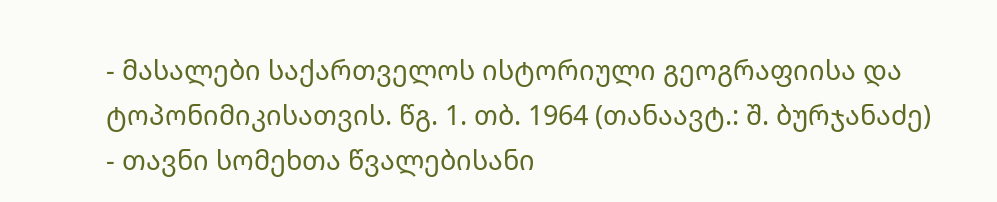- მასალები საქართველოს ისტორიული გეოგრაფიისა და ტოპონიმიკისათვის. წგ. 1. თბ. 1964 (თანაავტ.: შ. ბურჯანაძე)
- თავნი სომეხთა წვალებისანი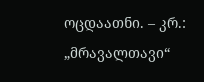ოცდაათნი. – კრ.: „მრავალთავი“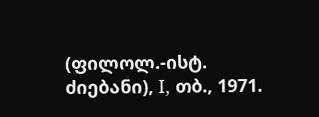(ფილოლ.-ისტ. ძიებანი), I, თბ., 1971.